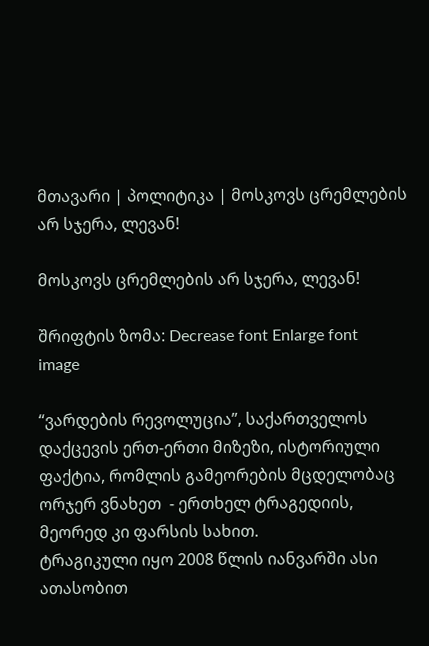მთავარი | პოლიტიკა | მოსკოვს ცრემლების არ სჯერა, ლევან!

მოსკოვს ცრემლების არ სჯერა, ლევან!

შრიფტის ზომა: Decrease font Enlarge font
image

“ვარდების რევოლუცია”, საქართველოს დაქცევის ერთ-ერთი მიზეზი, ისტორიული ფაქტია, რომლის გამეორების მცდელობაც ორჯერ ვნახეთ  - ერთხელ ტრაგედიის, მეორედ კი ფარსის სახით.
ტრაგიკული იყო 2008 წლის იანვარში ასი ათასობით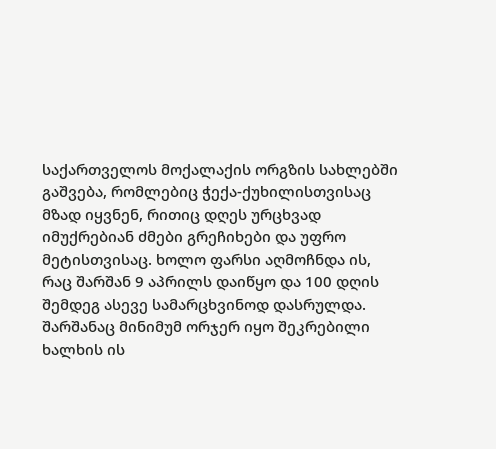საქართველოს მოქალაქის ორგზის სახლებში გაშვება, რომლებიც ჭექა-ქუხილისთვისაც მზად იყვნენ, რითიც დღეს ურცხვად იმუქრებიან ძმები გრეჩიხები და უფრო მეტისთვისაც. ხოლო ფარსი აღმოჩნდა ის, რაც შარშან 9 აპრილს დაიწყო და 100 დღის შემდეგ ასევე სამარცხვინოდ დასრულდა.
შარშანაც მინიმუმ ორჯერ იყო შეკრებილი ხალხის ის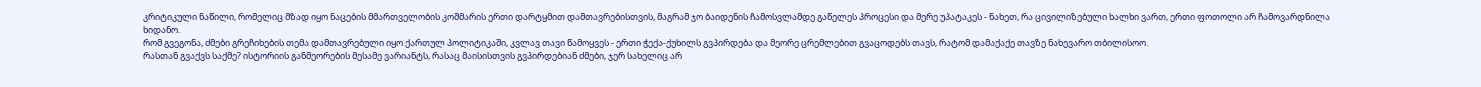კრიტიკული ნაწილი, რომელიც მზად იყო ნაცების მმართველობის კოშმარის ერთი დარტყმით დამთავრებისთვის, მაგრამ ჯო ბაიდენის ჩამოსვლამდე გაწელეს პროცესი და მერე უპატაკეს - ნახეთ, რა ცივილიზებული ხალხი ვართ, ერთი ფოთოლი არ ჩამოვარდნილა ხიდანო.
რომ გვეგონა, ძმები გრეჩიხების თემა დამთავრებული იყო ქართულ პოლიტიკაში, კვლავ თავი წამოყვეს - ერთი ჭექა-ქუხილს გვპირდება და მეორე ცრემლებით გვაცოდებს თავს, რატომ დამაქაქე თავზე ნახევარო თბილისოო.
რასთან გვაქვს საქმე? ისტორიის განმეორების მესამე ვარიანტს, რასაც მაისისთვის გვპირდებიან ძმები, ჯერ სახელიც არ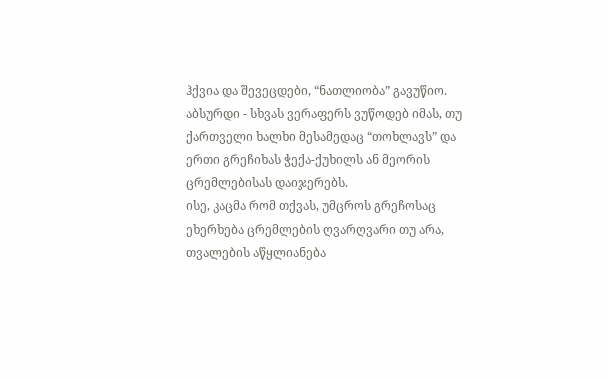ჰქვია და შევეცდები, “ნათლიობა” გავუწიო.
აბსურდი - სხვას ვერაფერს ვუწოდებ იმას, თუ ქართველი ხალხი მესამედაც “თოხლავს” და ერთი გრეჩიხას ჭექა-ქუხილს ან მეორის ცრემლებისას დაიჯერებს.
ისე, კაცმა რომ თქვას, უმცროს გრეჩოსაც ეხერხება ცრემლების ღვარღვარი თუ არა, თვალების აწყლიანება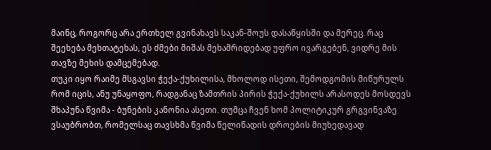მაინც, როგორც არა ერთხელ გვინახავს საკან-შოუს დასაწყისში და მერეც. რაც შეეხება მეხთატეხას, ეს ძმები მიშას მეხამრიდებად უფრო ივარგებენ, ვიდრე მის თავზე მეხის დამცემებად.
თუკი იყო რაიმე მსგავსი ჭექა-ქუხილისა, მხოლოდ ისეთი, შემოდგომის მიწურულს რომ იცის, ანუ უნაყოფო, რადგანაც ზამთრის პირის ჭექა-ქუხილს არასოდეს მოსდევს შხაპუნა წვიმა - ბუნების კანონია ასეთი. თუმცა ჩვენ ხომ პოლიტიკურ გრგვინვაზე ვსაუბრობთ, რომელსაც თავსხმა წვიმა წელიწადის დროების მიუხედავად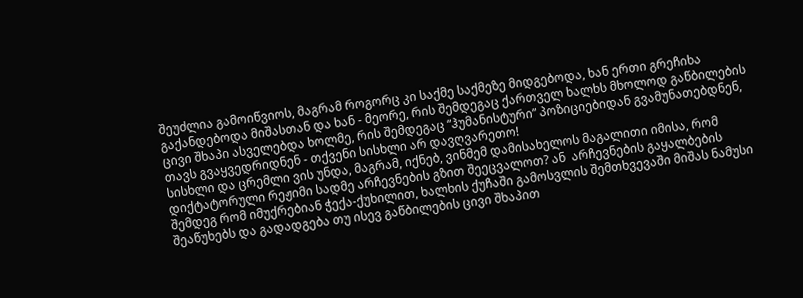შეუძლია გამოიწვიოს, მაგრამ როგორც კი საქმე საქმეზე მიდგებოდა, ხან ერთი გრეჩიხა გაქანდებოდა მიშასთან და ხან - მეორე, რის შემდეგაც ქართველ ხალხს მხოლოდ გაწბილების ცივი შხაპი ასველებდა ხოლმე, რის შემდეგაც “ჰუმანისტური” პოზიციებიდან გვამუნათებდნენ, თავს გვაყვედრიდნენ - თქვენი სისხლი არ დავღვარეთო!
სისხლი და ცრემლი ვის უნდა, მაგრამ, იქნებ, ვინმემ დამისახელოს მაგალითი იმისა, რომ დიქტატორული რეჟიმი სადმე არჩევნების გზით შეეცვალოთ? ან  არჩევნების გაყალბების შემდეგ რომ იმუქრებიან ჭექა-ქუხილით, ხალხის ქუჩაში გამოსვლის შემთხვევაში მიშას ნამუსი შეაწუხებს და გადადგება თუ ისევ გაწბილების ცივი შხაპით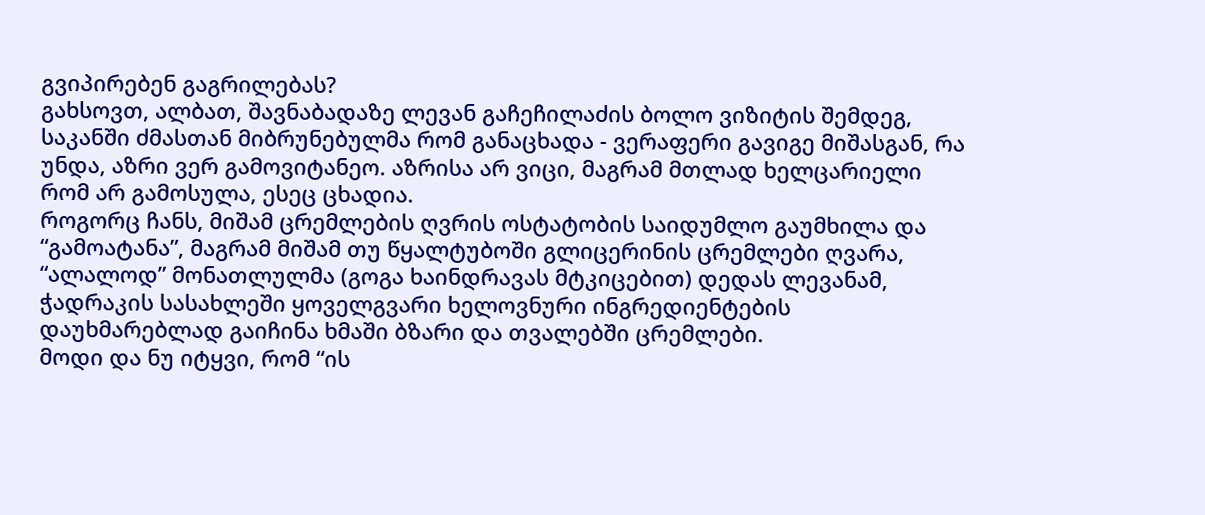გვიპირებენ გაგრილებას?
გახსოვთ, ალბათ, შავნაბადაზე ლევან გაჩეჩილაძის ბოლო ვიზიტის შემდეგ, საკანში ძმასთან მიბრუნებულმა რომ განაცხადა - ვერაფერი გავიგე მიშასგან, რა უნდა, აზრი ვერ გამოვიტანეო. აზრისა არ ვიცი, მაგრამ მთლად ხელცარიელი რომ არ გამოსულა, ესეც ცხადია.
როგორც ჩანს, მიშამ ცრემლების ღვრის ოსტატობის საიდუმლო გაუმხილა და “გამოატანა”, მაგრამ მიშამ თუ წყალტუბოში გლიცერინის ცრემლები ღვარა, “ალალოდ” მონათლულმა (გოგა ხაინდრავას მტკიცებით) დედას ლევანამ, ჭადრაკის სასახლეში ყოველგვარი ხელოვნური ინგრედიენტების დაუხმარებლად გაიჩინა ხმაში ბზარი და თვალებში ცრემლები.
მოდი და ნუ იტყვი, რომ “ის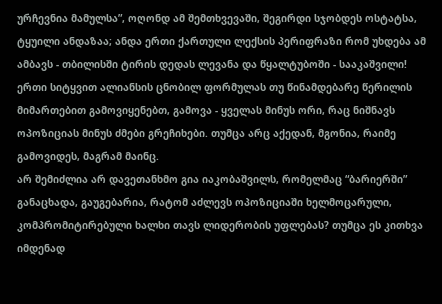ურჩევნია მამულსა”, ოღონდ ამ შემთხვევაში, შეგირდი სჯობდეს ოსტატსა, ტყუილი ანდაზაა; ანდა ერთი ქართული ლექსის პერიფრაზი რომ უხდება ამ ამბავს - თბილისში ტირის დედას ლევანა და წყალტუბოში - სააკაშვილი!
ერთი სიტყვით ალიანსის ცნობილ ფორმულას თუ წინამდებარე წერილის მიმართებით გამოვიყენებთ, გამოვა - ყველას მინუს ორი, რაც ნიშნავს ოპოზიციას მინუს ძმები გრეჩიხები. თუმცა არც აქედან, მგონია, რაიმე გამოვიდეს, მაგრამ მაინც.
არ შემიძლია არ დავეთანხმო გია იაკობაშვილს, რომელმაც “ბარიერში” განაცხადა, გაუგებარია, რატომ აძლევს ოპოზიციაში ხელმოცარული, კომპრომიტირებული ხალხი თავს ლიდერობის უფლებას? თუმცა ეს კითხვა იმდენად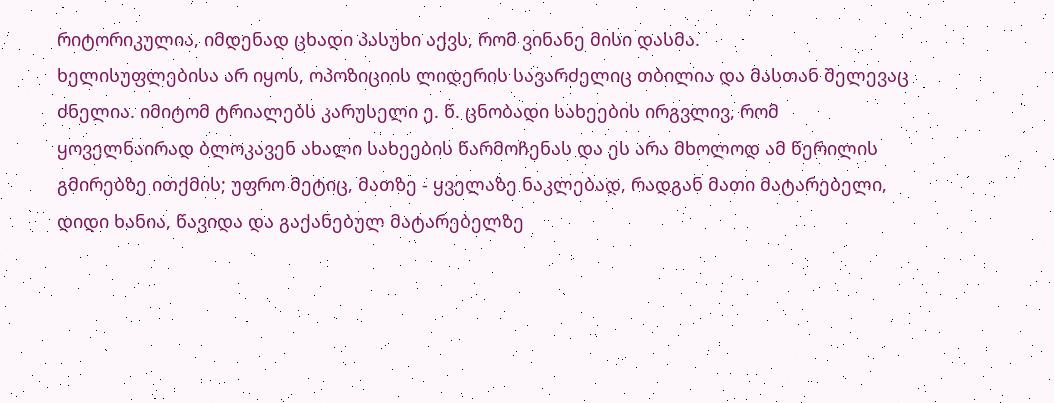რიტორიკულია, იმდენად ცხადი პასუხი აქვს, რომ ვინანე მისი დასმა.
ხელისუფლებისა არ იყოს, ოპოზიციის ლიდერის სავარძელიც თბილია და მასთან შელევაც ძნელია. იმიტომ ტრიალებს კარუსელი ე. წ. ცნობადი სახეების ირგვლივ, რომ ყოველნაირად ბლოკავენ ახალი სახეების წარმოჩენას და ეს არა მხოლოდ ამ წერილის გმირებზე ითქმის; უფრო მეტიც, მათზე - ყველაზე ნაკლებად, რადგან მათი მატარებელი, დიდი ხანია, წავიდა და გაქანებულ მატარებელზე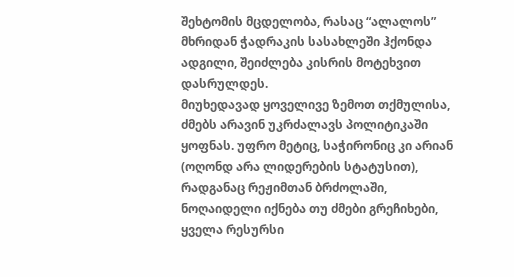შეხტომის მცდელობა, რასაც “ალალოს” მხრიდან ჭადრაკის სასახლეში ჰქონდა ადგილი, შეიძლება კისრის მოტეხვით დასრულდეს.
მიუხედავად ყოველივე ზემოთ თქმულისა, ძმებს არავინ უკრძალავს პოლიტიკაში ყოფნას. უფრო მეტიც, საჭირონიც კი არიან (ოღონდ არა ლიდერების სტატუსით), რადგანაც რეჟიმთან ბრძოლაში, ნოღაიდელი იქნება თუ ძმები გრეჩიხები, ყველა რესურსი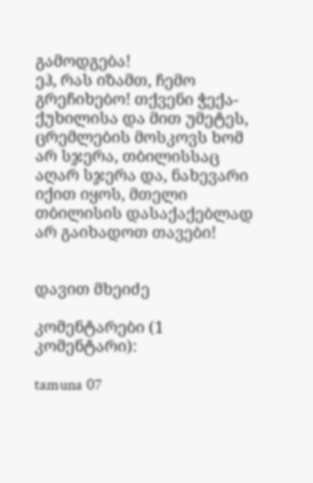გამოდგება!
ეჰ, რას იზამთ, ჩემო გრეჩიხებო! თქვენი ჭექა-ქუხილისა და მით უმეტეს, ცრემლების მოსკოვს ხომ არ სჯერა, თბილისსაც აღარ სჯერა და, ნახევარი იქით იყოს, მთელი თბილისის დასაქაქებლად არ გაიხადოთ თავები!


დავით მხეიძე

კომენტარები (1 კომენტარი):

tamuna 07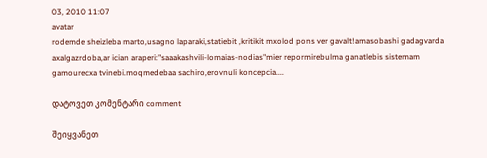03, 2010 11:07
avatar
rodemde sheizleba marto,usagno laparaki,statiebit ,kritikit mxolod pons ver gavalt!amasobashi gadagvarda axalgazrdoba,ar ician araperi:"saaakashvili-lomaias-nodias"mier repormirebulma ganatlebis sistemam gamourecxa tvinebi.moqmedebaa sachiro,erovnuli koncepcia....

დატოვეთ კომენტარი comment

შეიყვანეთ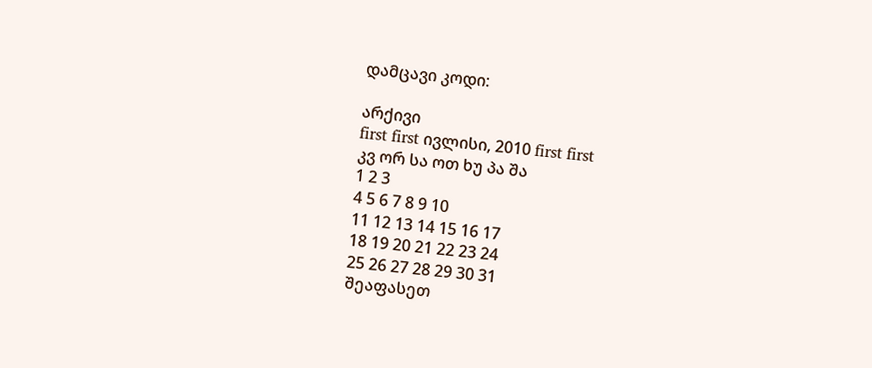დამცავი კოდი:

არქივი
first first ივლისი, 2010 first first
კვ ორ სა ოთ ხუ პა შა
1 2 3
4 5 6 7 8 9 10
11 12 13 14 15 16 17
18 19 20 21 22 23 24
25 26 27 28 29 30 31
შეაფასეთ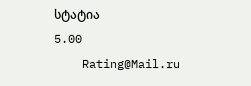სტატია
5.00
    Rating@Mail.ru